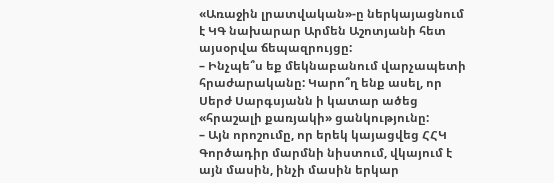«Առաջին լրատվական»-ը ներկայացնում է ԿԳ նախարար Արմեն Աշոտյանի հետ այսօրվա ճեպազրույցը:
– Ինչպե՞ս եք մեկնաբանում վարչապետի հրաժարականը: Կարո՞ղ ենք ասել, որ Սերժ Սարգսյանն ի կատար ածեց «հրաշալի քառյակի» ցանկությունը:
– Այն որոշումը, որ երեկ կայացվեց ՀՀԿ Գործադիր մարմնի նիստում, վկայում է այն մասին, ինչի մասին երկար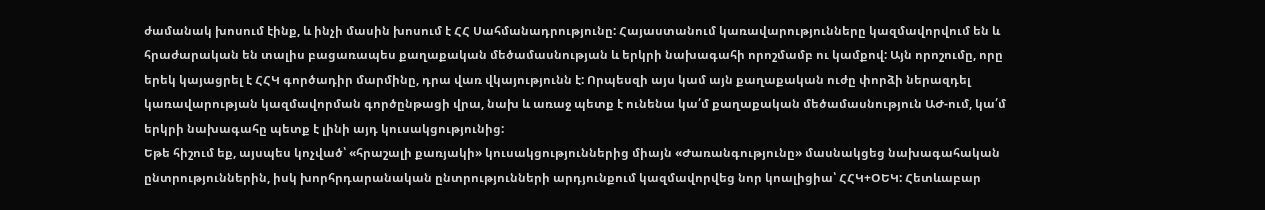ժամանակ խոսում էինք, և ինչի մասին խոսում է ՀՀ Սահմանադրությունը: Հայաստանում կառավարությունները կազմավորվում են և հրաժարական են տալիս բացառապես քաղաքական մեծամասնության և երկրի նախագահի որոշմամբ ու կամքով: Այն որոշումը, որը երեկ կայացրել է ՀՀԿ գործադիր մարմինը, դրա վառ վկայությունն է: Որպեսզի այս կամ այն քաղաքական ուժը փորձի ներազդել կառավարության կազմավորման գործընթացի վրա, նախ և առաջ պետք է ունենա կա՛մ քաղաքական մեծամասնություն ԱԺ-ում, կա՛մ երկրի նախագահը պետք է լինի այդ կուսակցությունից:
Եթե հիշում եք, այսպես կոչված՝ «հրաշալի քառյակի» կուսակցություններից միայն «Ժառանգությունը» մասնակցեց նախագահական ընտրություններին, իսկ խորհրդարանական ընտրությունների արդյունքում կազմավորվեց նոր կոալիցիա՝ ՀՀԿ+ՕԵԿ: Հետևաբար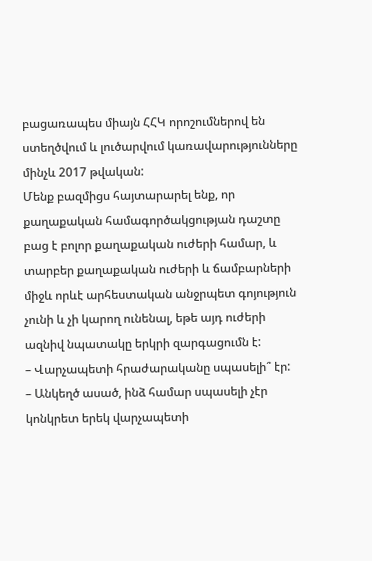բացառապես միայն ՀՀԿ որոշումներով են ստեղծվում և լուծարվում կառավարությունները մինչև 2017 թվական:
Մենք բազմիցս հայտարարել ենք, որ քաղաքական համագործակցության դաշտը բաց է բոլոր քաղաքական ուժերի համար, և տարբեր քաղաքական ուժերի և ճամբարների միջև որևէ արհեստական անջրպետ գոյություն չունի և չի կարող ունենալ, եթե այդ ուժերի ազնիվ նպատակը երկրի զարգացումն է:
– Վարչապետի հրաժարականը սպասելի՞ էր:
– Անկեղծ ասած, ինձ համար սպասելի չէր կոնկրետ երեկ վարչապետի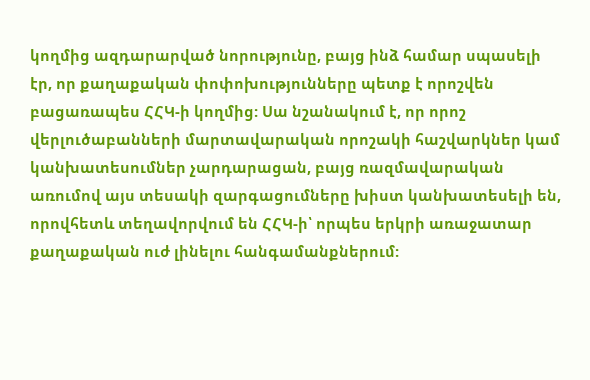կողմից ազդարարված նորությունը, բայց ինձ համար սպասելի էր, որ քաղաքական փոփոխությունները պետք է որոշվեն բացառապես ՀՀԿ-ի կողմից: Սա նշանակում է, որ որոշ վերլուծաբանների մարտավարական որոշակի հաշվարկներ կամ կանխատեսումներ չարդարացան, բայց ռազմավարական առումով այս տեսակի զարգացումները խիստ կանխատեսելի են, որովհետև տեղավորվում են ՀՀԿ-ի՝ որպես երկրի առաջատար քաղաքական ուժ լինելու հանգամանքներում: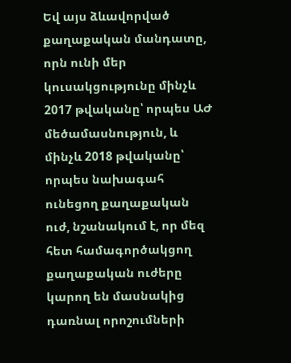Եվ այս ձևավորված քաղաքական մանդատը, որն ունի մեր կուսակցությունը մինչև 2017 թվականը՝ որպես ԱԺ մեծամասնություն, և մինչև 2018 թվականը՝ որպես նախագահ ունեցող քաղաքական ուժ, նշանակում է, որ մեզ հետ համագործակցող քաղաքական ուժերը կարող են մասնակից դառնալ որոշումների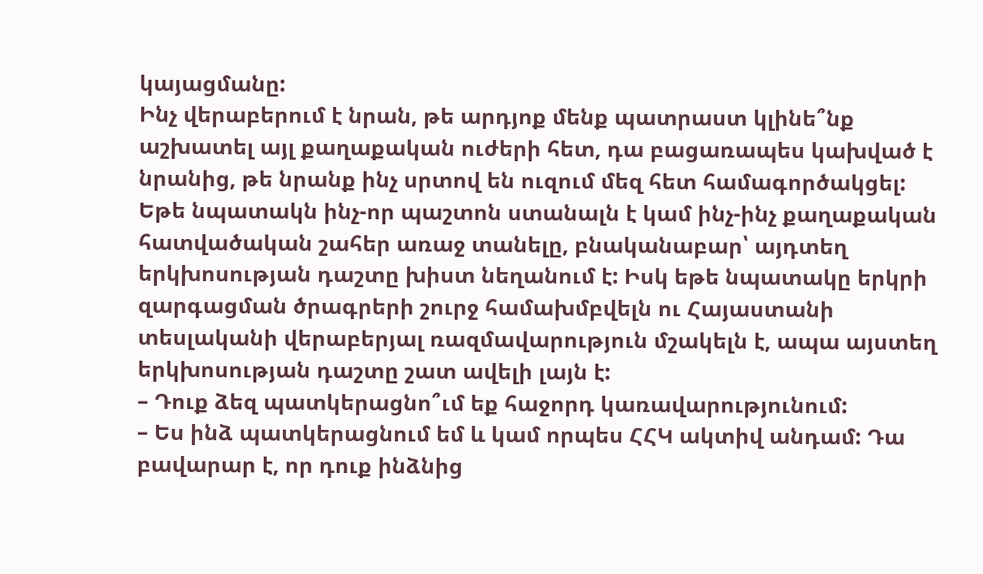կայացմանը:
Ինչ վերաբերում է նրան, թե արդյոք մենք պատրաստ կլինե՞նք աշխատել այլ քաղաքական ուժերի հետ, դա բացառապես կախված է նրանից, թե նրանք ինչ սրտով են ուզում մեզ հետ համագործակցել: Եթե նպատակն ինչ-որ պաշտոն ստանալն է կամ ինչ-ինչ քաղաքական հատվածական շահեր առաջ տանելը, բնականաբար՝ այդտեղ երկխոսության դաշտը խիստ նեղանում է: Իսկ եթե նպատակը երկրի զարգացման ծրագրերի շուրջ համախմբվելն ու Հայաստանի տեսլականի վերաբերյալ ռազմավարություն մշակելն է, ապա այստեղ երկխոսության դաշտը շատ ավելի լայն է:
– Դուք ձեզ պատկերացնո՞ւմ եք հաջորդ կառավարությունում:
– Ես ինձ պատկերացնում եմ և կամ որպես ՀՀԿ ակտիվ անդամ: Դա բավարար է, որ դուք ինձնից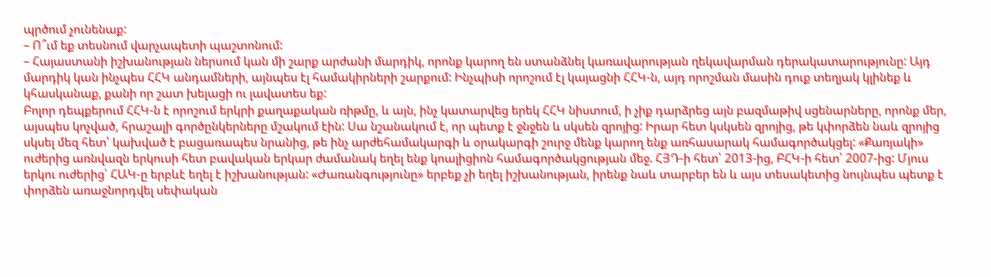պրծում չունենաք:
– Ո՞ւմ եք տեսնում վարչապետի պաշտոնում:
– Հայաստանի իշխանության ներսում կան մի շարք արժանի մարդիկ, որոնք կարող են ստանձնել կառավարության ղեկավարման դերակատարությունը: Այդ մարդիկ կան ինչպես ՀՀԿ անդամների, այնպես էլ համակիրների շարքում: Ինչպիսի որոշում էլ կայացնի ՀՀԿ-ն, այդ որոշման մասին դուք տեղյակ կլինեք և կհասկանաք, քանի որ շատ խելացի ու լավատես եք:
Բոլոր դեպքերում ՀՀԿ-ն է որոշում երկրի քաղաքական ռիթմը, և այն, ինչ կատարվեց երեկ ՀՀԿ նիստում, ի չիք դարձրեց այն բազմաթիվ սցենարները, որոնք մեր, այսպես կոչված, հրաշալի գործընկերները մշակում էին: Սա նշանակում է, որ պետք է ջնջեն և սկսեն զրոյից: Իրար հետ կսկսեն զրոյից, թե կփորձեն նաև զրոյից սկսել մեզ հետ՝ կախված է բացառապես նրանից, թե ինչ արժեհամակարգի և օրակարգի շուրջ մենք կարող ենք առհասարակ համագործակցել: «Քառյակի» ուժերից առնվազն երկուսի հետ բավական երկար ժամանակ եղել ենք կոալիցիոն համագործակցության մեջ. ՀՅԴ-ի հետ՝ 2013-ից, ԲՀԿ-ի հետ՝ 2007-ից: Մյուս երկու ուժերից՝ ՀԱԿ-ը երբևէ եղել է իշխանության: «Ժառանգությունը» երբեք չի եղել իշխանության, իրենք նաև տարբեր են և այս տեսակետից նույնպես պետք է փորձեն առաջնորդվել սեփական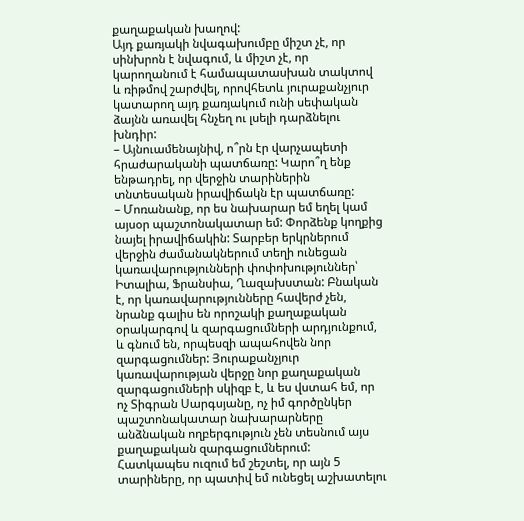քաղաքական խաղով:
Այդ քառյակի նվագախումբը միշտ չէ, որ սինխրոն է նվագում, և միշտ չէ, որ կարողանում է համապատասխան տակտով և ռիթմով շարժվել, որովհետև յուրաքանչյուր կատարող այդ քառյակում ունի սեփական ձայնն առավել հնչեղ ու լսելի դարձնելու խնդիր:
– Այնուամենայնիվ, ո՞րն էր վարչապետի հրաժարականի պատճառը: Կարո՞ղ ենք ենթադրել, որ վերջին տարիներին տնտեսական իրավիճակն էր պատճառը:
– Մոռանանք, որ ես նախարար եմ եղել կամ այսօր պաշտոնակատար եմ: Փորձենք կողքից նայել իրավիճակին: Տարբեր երկրներում վերջին ժամանակներում տեղի ունեցան կառավարությունների փոփոխություններ՝ Իտալիա, Ֆրանսիա, Ղազախստան: Բնական է, որ կառավարությունները հավերժ չեն, նրանք գալիս են որոշակի քաղաքական օրակարգով և զարգացումների արդյունքում, և գնում են, որպեսզի ապահովեն նոր զարգացումներ: Յուրաքանչյուր կառավարության վերջը նոր քաղաքական զարգացումների սկիզբ է, և ես վստահ եմ, որ ոչ Տիգրան Սարգսյանը, ոչ իմ գործընկեր պաշտոնակատար նախարարները անձնական ողբերգություն չեն տեսնում այս քաղաքական զարգացումներում:
Հատկապես ուզում եմ շեշտել, որ այն 5 տարիները, որ պատիվ եմ ունեցել աշխատելու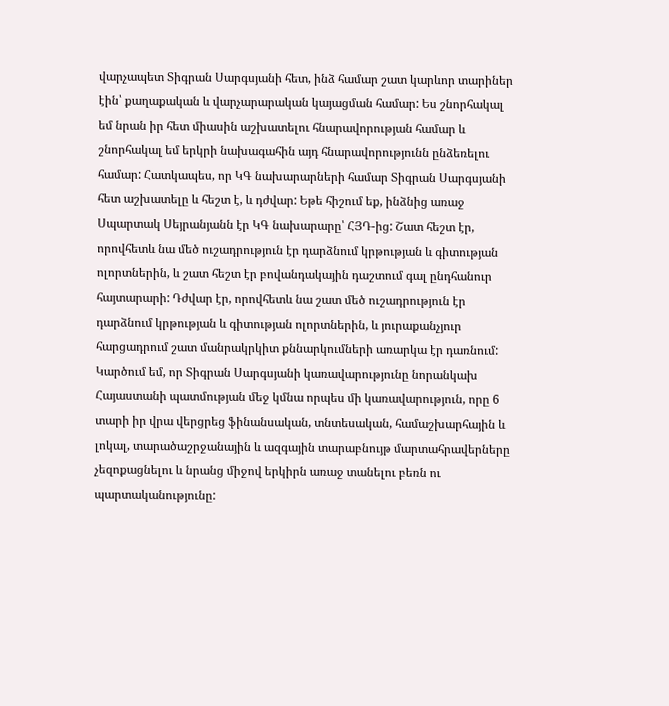վարչապետ Տիգրան Սարգսյանի հետ, ինձ համար շատ կարևոր տարիներ էին՝ քաղաքական և վարչարարական կայացման համար: Ես շնորհակալ եմ նրան իր հետ միասին աշխատելու հնարավորության համար և շնորհակալ եմ երկրի նախագահին այդ հնարավորությունն ընձեռելու համար: Հատկապես, որ ԿԳ նախարարների համար Տիգրան Սարգսյանի հետ աշխատելը և հեշտ է, և դժվար: Եթե հիշում եք, ինձնից առաջ Սպարտակ Սեյրանյանն էր ԿԳ նախարարը՝ ՀՅԴ-ից: Շատ հեշտ էր, որովհետև նա մեծ ուշադրություն էր դարձնում կրթության և գիտության ոլորտներին, և շատ հեշտ էր բովանդակային դաշտում գալ ընդհանուր հայտարարի: Դժվար էր, որովհետև նա շատ մեծ ուշադրություն էր դարձնում կրթության և գիտության ոլորտներին, և յուրաքանչյուր հարցադրում շատ մանրակրկիտ քննարկումների առարկա էր դառնում:
Կարծում եմ, որ Տիգրան Սարգսյանի կառավարությունը նորանկախ Հայաստանի պատմության մեջ կմնա որպես մի կառավարություն, որը 6 տարի իր վրա վերցրեց ֆինանսական, տնտեսական, համաշխարհային և լոկալ, տարածաշրջանային և ազգային տարաբնույթ մարտահրավերները չեզոքացնելու և նրանց միջով երկիրն առաջ տանելու բեռն ու պարտականությունը: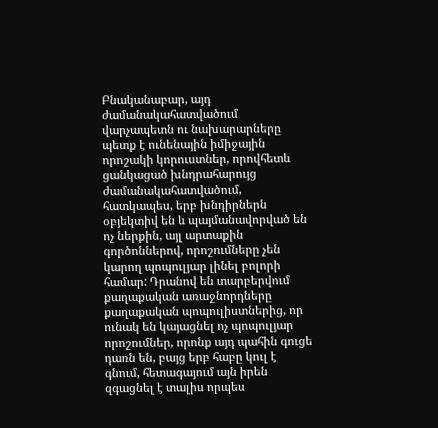Բնականաբար, այդ ժամանակահատվածում վարչապետն ու նախարարները պետք է ունենային իմիջային որոշակի կորուստներ, որովհետև ցանկացած խնդրահարույց ժամանակահատվածում, հատկապես, երբ խնդիրներն օբյեկտիվ են և պայմանավորված են ոչ ներքին, այլ արտաքին գործոններով, որոշումները չեն կարող պոպուլյար լինել բոլորի համար: Դրանով են տարբերվում քաղաքական առաջնորդները քաղաքական պոպուլիստներից, որ ունակ են կայացնել ոչ պոպուլյար որոշումներ, որոնք այդ պահին գուցե դառն են, բայց երբ հաբը կուլ է գնում, հետագայում այն իրեն զգացնել է տալիս որպես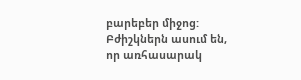բարեբեր միջոց: Բժիշկներն ասում են, որ առհասարակ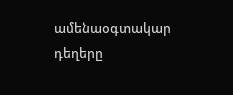ամենաօգտակար դեղերը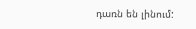դառն են լինում: